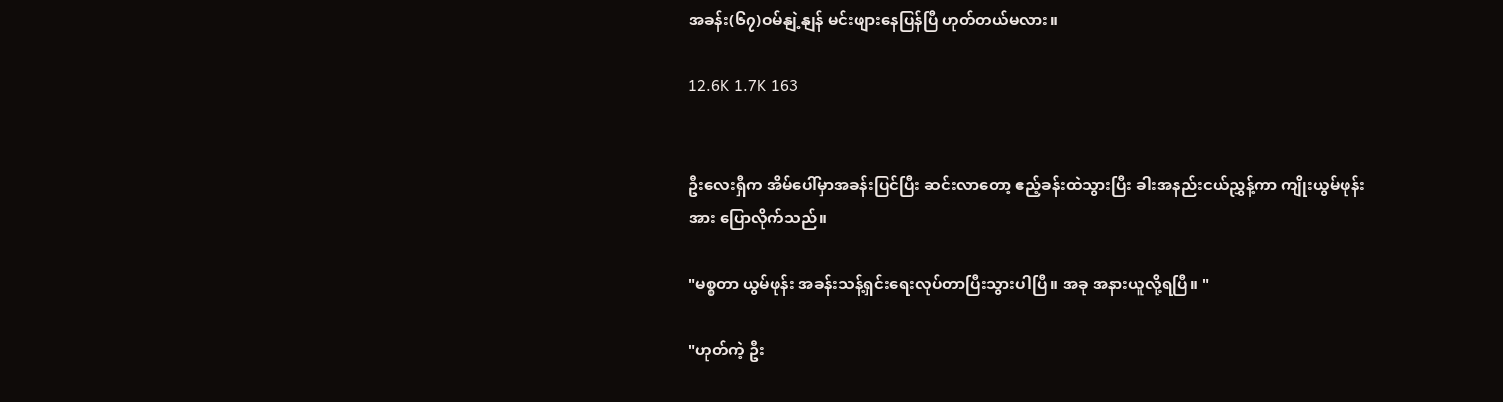အခန်း(၆၇)ဝမ်နျဲ့နျန် မင်းဖျားနေပြန်ပြီ ဟုတ်တယ်မလား။

12.6K 1.7K 163


ဦးလေးရှီက အိမ်ပေါ်မှာအခန်းပြင်ပြီး ဆင်းလာတော့ ဧည့်ခန်းထဲသွားပြီး ခါးအနည်းငယ်ညွှန့်ကာ ကျိုးယွမ်ဖုန်းအား ပြောလိုက်သည်။

"မစ္စတာ ယွမ်ဖုန်း အခန်းသန့်ရှင်းရေးလုပ်တာပြီးသွားပါပြီ။ အခု အနားယူလို့ရပြီ။ "

"ဟုတ်ကဲ့ ဦး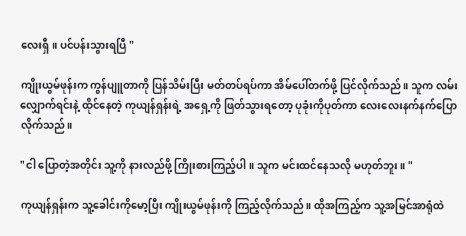လေးရှီ။ ပင်ပန်းသွားရပြီ "

ကျိုးယွမ်ဖုန်းက ကွန်ပျူတာကို ပြန်သိမ်းပြီး မတ်တပ်ရပ်ကာ အိမ်ပေါ်တက်ဖို့ ပြင်လိုက်သည်။ သူက လမ်းလျှောက်ရင်းနဲ့ ထိုင်နေတဲ့ ကုယျန်ရှန်းရဲ့ အရှေ့ကို ဖြတ်သွားရတော့ ပုခုံးကိုပုတ်ကာ လေးလေးနက်နက်ပြောလိုက်သည်။

"ငါ ပြောတဲ့အတိုင်း သူ့ကို နားလည်ဖို့ ကြိုးစားကြည့်ပါ။ သူက မင်းထင်နေသလို မဟုတ်ဘူး။ "

ကုယျန်ရှန်းက သူ့ခေါင်းကိုမော့ပြီး ကျိုးယွမ်ဖုန်းကို ကြည့်လိုက်သည်။ ထိုအကြည့်က သူ့အမြင်အာရုံထဲ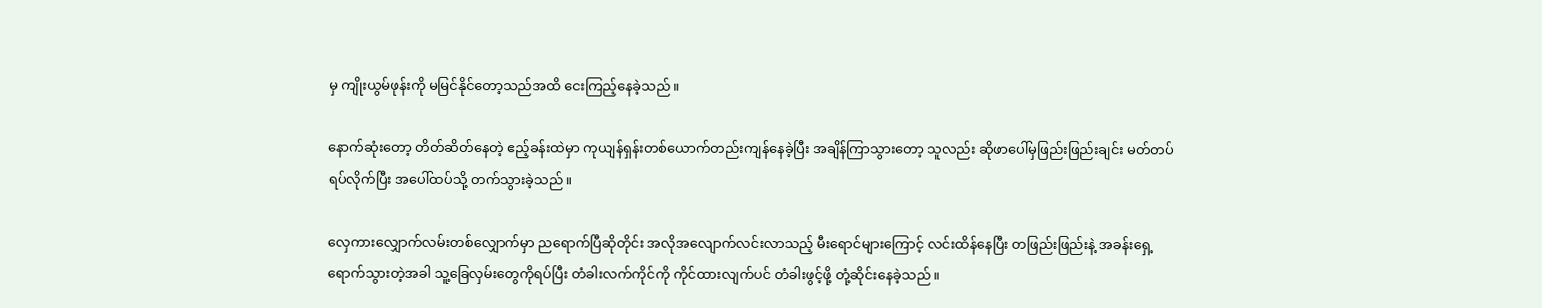မှ ကျိုးယွမ်ဖုန်းကို မမြင်နိုင်တော့သည်အထိ ငေးကြည့်နေခဲ့သည်။

နောက်ဆုံးတော့ တိတ်ဆိတ်နေတဲ့ ဧည့်ခန်းထဲမှာ ကုယျန်ရှန်းတစ်ယောက်တည်းကျန်နေခဲ့ပြီး အချိန်ကြာသွားတော့ သူလည်း ဆိုဖာပေါ်မှဖြည်းဖြည်းချင်း မတ်တပ်ရပ်လိုက်ပြီး အပေါ်ထပ်သို့ တက်သွားခဲ့သည်။

လှေကားလျှောက်လမ်းတစ်လျှောက်မှာ ညရောက်ပြီဆိုတိုင်း အလိုအလျောက်လင်းလာသည့် မီးရောင်များကြောင့် လင်းထိန်နေပြီး တဖြည်းဖြည်းနဲ့ အခန်းရှေ့ရောက်သွားတဲ့အခါ သူ့ခြေလှမ်းတွေကိုရပ်ပြီး တံခါးလက်ကိုင်ကို ကိုင်ထားလျက်ပင် တံခါးဖွင့်ဖို့ တုံ့ဆိုင်းနေခဲ့သည်။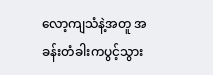လော့ကျသံနဲ့အတူ အခန်းတံခါးကပွင့်သွား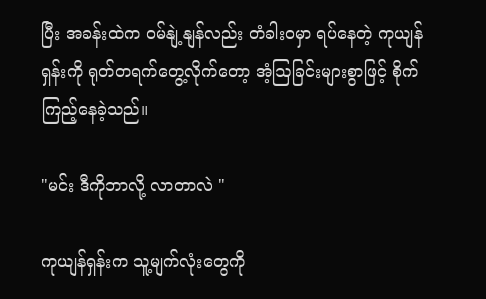ပြီး အခန်းထဲက ဝမ်နျဲ့နျန်လည်း တံခါးဝမှာ ရပ်နေတဲ့ ကုယျန်ရှန်းကို ရုတ်တရက်တွေ့လိုက်တော့ အံ့ဩခြင်းများစွာဖြင့် စိုက်ကြည့်နေခဲ့သည်။

"မင်း ဒီကိုဘာလို့ လာတာလဲ "

ကုယျန်ရှန်းက သူ့မျက်လုံးတွေကို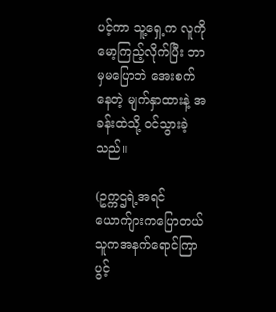ပင့်ကာ သူ့ရှေ့က လူကို မော့ကြည့်လိုက်ပြီး ဘာမှမပြောဘဲ အေးစက်နေတဲ့ မျက်နှာထားနဲ့ အခန်းထဲသို့ ဝင်သွားခဲ့သည်။

(ဥက္ကဌရဲ့အရင်ယောက်ျားကပြောတယ် သူကအနက်ရောင်ကြာပွင့်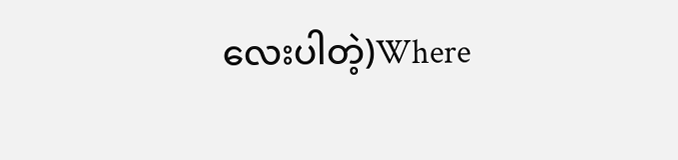လေးပါတဲ့)Where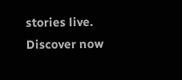stories live. Discover now